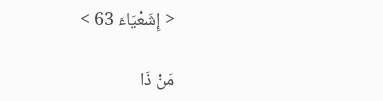< إِشَعْيَاءَ 63 >

مَنْ ذَا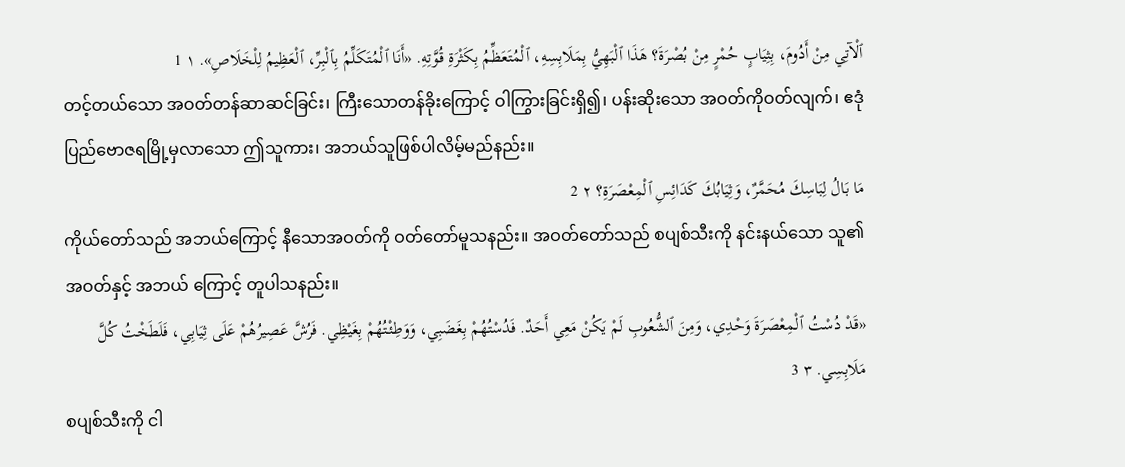ٱلْآتِي مِنْ أَدُومَ، بِثِيَابٍ حُمْرٍ مِنْ بُصْرَةَ؟ هَذَا ٱلْبَهِيُّ بِمَلَابِسِهِ، ٱلْمُتَعَظِّمُ بِكَثْرَةِ قُوَّتِهِ. «أَنَا ٱلْمُتَكَلِّمُ بِٱلْبِرِّ، ٱلْعَظِيمُ لِلْخَلَاصِ». ١ 1
တင့်တယ်သော အဝတ်တန်ဆာဆင်ခြင်း၊ ကြီးသောတန်ခိုးကြောင့် ဝါကြွားခြင်းရှိ၍၊ ပန်းဆိုးသော အဝတ်ကိုဝတ်လျက်၊ ဧဒုံပြည်ဗောဇရမြို့မှလာသော ဤသူကား၊ အဘယ်သူဖြစ်ပါလိမ့်မည်နည်း။
مَا بَالُ لِبَاسِكَ مُحَمَّرٌ، وَثِيَابُكَ كَدَائِسِ ٱلْمِعْصَرَةِ؟ ٢ 2
ကိုယ်တော်သည် အဘယ်ကြောင့် နီသောအဝတ်ကို ဝတ်တော်မူသနည်း။ အဝတ်တော်သည် စပျစ်သီးကို နင်းနယ်သော သူ၏အဝတ်နှင့် အဘယ် ကြောင့် တူပါသနည်း။
«قَدْ دُسْتُ ٱلْمِعْصَرَةَ وَحْدِي، وَمِنَ ٱلشُّعُوبِ لَمْ يَكُنْ مَعِي أَحَدٌ. فَدُسْتُهُمْ بِغَضَبِي، وَوَطِئْتُهُمْ بِغَيْظِي. فَرُشَّ عَصِيرُهُمْ عَلَى ثِيَابِي، فَلَطَخْتُ كُلَّ مَلَابِسِي. ٣ 3
စပျစ်သီးကို ငါ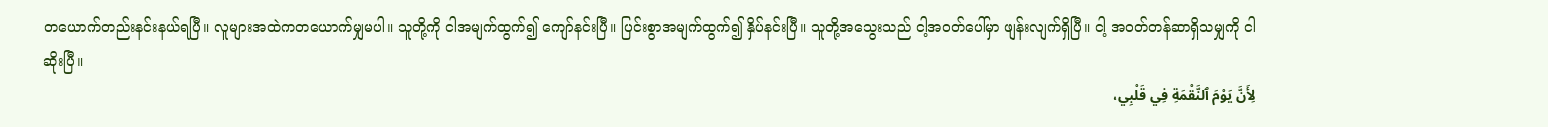တယောက်တည်းနင်းနယ်ရပြီ။ လူများအထဲကတယောက်မျှမပါ။ သူတို့ကို ငါအမျက်ထွက်၍ ကျော်နင်းပြီ။ ပြင်းစွာအမျက်ထွက်၍ နှိပ်နင်းပြီ။ သူတို့အသွေးသည် ငါ့အဝတ်ပေါ်မှာ ဖျန်းလျက်ရှိပြီ။ ငါ့ အဝတ်တန်ဆာရှိသမျှကို ငါဆိုးပြီ။
لِأَنَّ يَوْمَ ٱلنَّقْمَةِ فِي قَلْبِي،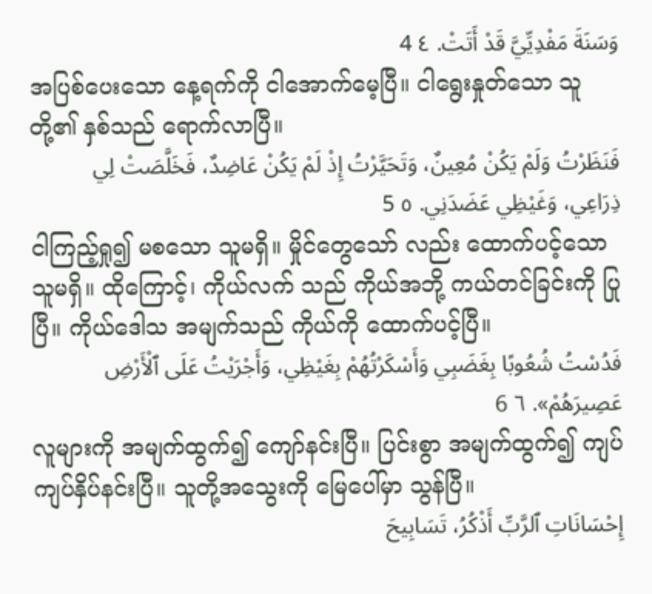وَسَنَةَ مَفْدِيِّيَّ قَدْ أَتَتْ. ٤ 4
အပြစ်ပေးသော နေ့ရက်ကို ငါအောက်မေ့ပြီ။ ငါရွေးနှုတ်သော သူတို့၏ နှစ်သည် ရောက်လာပြီ။
فَنَظَرْتُ وَلَمْ يَكُنْ مُعِينٌ، وَتَحَيَّرْتُ إِذْ لَمْ يَكُنْ عَاضِدٌ، فَخَلَّصَتْ لِي ذِرَاعِي، وَغَيْظِي عَضَدَنِي. ٥ 5
ငါကြည့်ရှု၍ မစသော သူမရှိ။ မှိုင်တွေသော် လည်း ထောက်ပင့်သောသူမရှိ။ ထိုကြောင့်၊ ကိုယ်လက် သည် ကိုယ်အဘို့ ကယ်တင်ခြင်းကို ပြုပြီ။ ကိုယ်ဒေါသ အမျက်သည် ကိုယ်ကို ထောက်ပင့်ပြီ။
فَدُسْتُ شُعُوبًا بِغَضَبِي وَأَسْكَرْتُهُمْ بِغَيْظِي، وَأَجْرَيْتُ عَلَى ٱلْأَرْضِ عَصِيرَهُمْ». ٦ 6
လူများကို အမျက်ထွက်၍ ကျော်နင်းပြီ။ ပြင်းစွာ အမျက်ထွက်၍ ကျပ်ကျပ်နှိပ်နင်းပြီ။ သူတို့အသွေးကို မြေပေါ်မှာ သွန်ပြီ။
إِحْسَانَاتِ ٱلرَّبِّ أَذْكُرُ، تَسَابِيحَ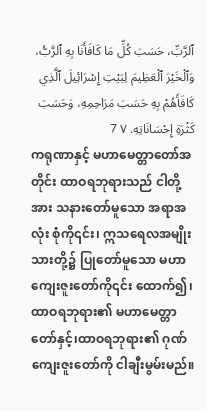ٱلرَّبِّ، حَسَبَ كُلِّ مَا كَافَأَنَا بِهِ ٱلرَّبُّ، وَٱلْخَيْرَ ٱلْعَظِيمَ لِبَيْتِ إِسْرَائِيلَ ٱلَّذِي كَافَأَهُمْ بِهِ حَسَبَ مَرَاحِمِهِ، وَحَسَبَ كَثْرَةِ إِحْسَانَاتِهِ. ٧ 7
ကရုဏာနှင့် မဟာမေတ္တာတော်အတိုင်း ထာဝရဘုရားသည် ငါတို့အား သနားတော်မူသော အရာအလုံး စုံကို၎င်း၊ ဣသရေလအမျိုးသားတို့၌ ပြုတော်မူသော မဟာကျေးဇူးတော်ကို၎င်း ထောက်၍၊ ထာဝရဘုရား၏ မဟာမေတ္တာတော်နှင့်၊ထာဝရဘုရား၏ ဂုဏ်ကျေးဇူးတော်ကို ငါချီးမွမ်းမည်။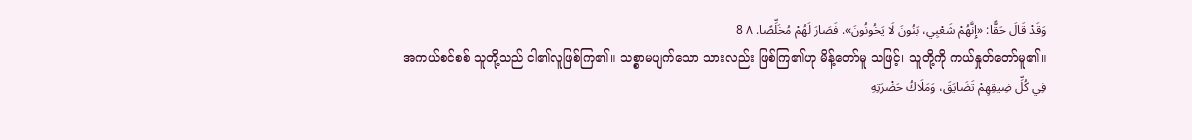وَقَدْ قَالَ حَقًّا: «إِنَّهُمْ شَعْبِي، بَنُونَ لَا يَخُونُونَ». فَصَارَ لَهُمْ مُخَلِّصًا. ٨ 8
အကယ်စင်စစ် သူတို့သည် ငါ၏လူဖြစ်ကြ၏။ သစ္စာမပျက်သော သားလည်း ဖြစ်ကြ၏ဟု မိန့်တော်မူ သဖြင့်၊ သူတို့ကို ကယ်နှုတ်တော်မူ၏။
فِي كُلِّ ضِيقِهِمْ تَضَايَقَ، وَمَلَاكُ حَضْرَتِهِ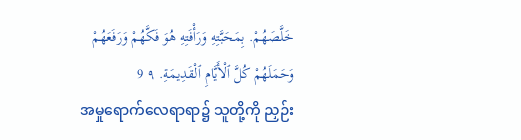خَلَّصَهُمْ. بِمَحَبَّتِهِ وَرَأْفَتِهِ هُوَ فَكَّهُمْ وَرَفَعَهُمْ وَحَمَلَهُمْ كُلَّ ٱلْأَيَّامِ ٱلْقَدِيمَةِ. ٩ 9
အမှုရောက်လေရာရာ၌ သူတို့ကို ညှဉ်း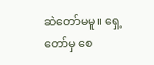ဆဲတော်မမူ။ ရှေ့တော်မှ စေ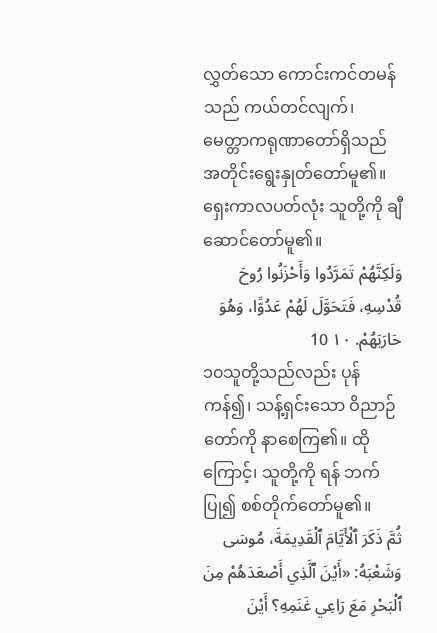လွှတ်သော ကောင်းကင်တမန်သည် ကယ်တင်လျက်၊ မေတ္တာကရုဏာတော်ရှိသည်အတိုင်းရွေးနှုတ်တော်မူ၏။ ရှေးကာလပတ်လုံး သူတို့ကို ချီဆောင်တော်မူ၏။
وَلَكِنَّهُمْ تَمَرَّدُوا وَأَحْزَنُوا رُوحَ قُدْسِهِ، فَتَحَوَّلَ لَهُمْ عَدُوًّا، وَهُوَ حَارَبَهُمْ. ١٠ 10
၁၀သူတို့သည်လည်း ပုန်ကန်၍၊ သန့်ရှင်းသော ဝိညာဉ်တော်ကို နာစေကြ၏။ ထိုကြောင့်၊ သူတို့ကို ရန် ဘက်ပြု၍ စစ်တိုက်တော်မူ၏။
ثُمَّ ذَكَرَ ٱلْأَيَّامَ ٱلْقَدِيمَةَ، مُوسَى وَشَعْبَهُ: «أَيْنَ ٱلَّذِي أَصْعَدَهُمْ مِنَ ٱلْبَحْرِ مَعَ رَاعِي غَنَمِهِ؟ أَيْنَ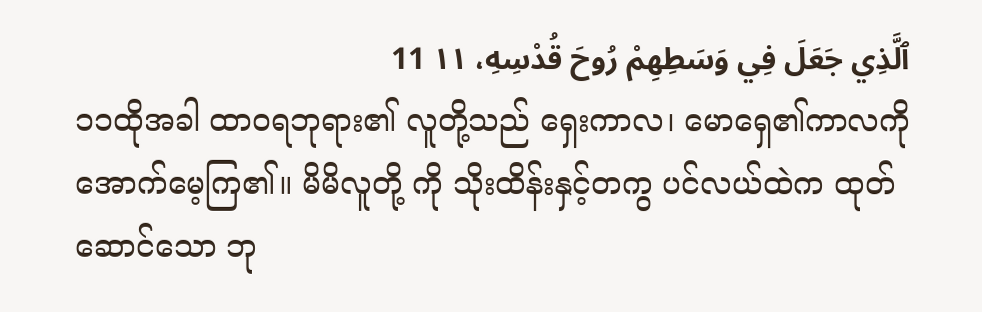ٱلَّذِي جَعَلَ فِي وَسَطِهِمْ رُوحَ قُدْسِهِ، ١١ 11
၁၁ထိုအခါ ထာဝရဘုရား၏ လူတို့သည် ရှေးကာလ၊ မောရှေ၏ကာလကို အောက်မေ့ကြ၏။ မိမိလူတို့ ကို သိုးထိန်းနှင့်တကွ ပင်လယ်ထဲက ထုတ်ဆောင်သော ဘု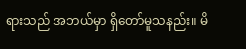ရားသည် အဘယ်မှာ ရှိတော်မူသနည်း။ မိ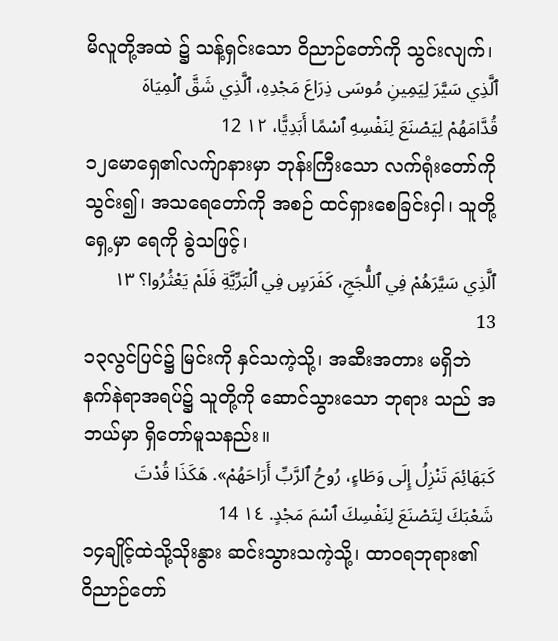မိလူတို့အထဲ ၌ သန့်ရှင်းသော ဝိညာဉ်တော်ကို သွင်းလျက်၊
ٱلَّذِي سَيَّرَ لِيَمِينِ مُوسَى ذِرَاعَ مَجْدِهِ، ٱلَّذِي شَقَّ ٱلْمِيَاهَ قُدَّامَهُمْ لِيَصْنَعَ لِنَفْسِهِ ٱسْمًا أَبَدِيًّا، ١٢ 12
၁၂မောရှေ၏လက်ျာနားမှာ ဘုန်းကြီးသော လက်ရုံးတော်ကို သွင်း၍၊ အသရေတော်ကို အစဉ် ထင်ရှားစေခြင်းငှါ၊ သူတို့ရှေ့မှာ ရေကို ခွဲသဖြင့်၊
ٱلَّذِي سَيَّرَهُمْ فِي ٱللُّجَجِ، كَفَرَسٍ فِي ٱلْبَرِّيَّةِ فَلَمْ يَعْثُرُوا؟ ١٣ 13
၁၃လွင်ပြင်၌ မြင်းကို နှင်သကဲ့သို့၊ အဆီးအတား မရှိဘဲ နက်နဲရာအရပ်၌ သူတို့ကို ဆောင်သွားသော ဘုရား သည် အဘယ်မှာ ရှိတော်မူသနည်း။
كَبَهَائِمَ تَنْزِلُ إِلَى وَطَاءٍ، رُوحُ ٱلرَّبِّ أَرَاحَهُمْ». هَكَذَا قُدْتَ شَعْبَكَ لِتَصْنَعَ لِنَفْسِكَ ٱسْمَ مَجْدٍ. ١٤ 14
၁၄ချိုင့်ထဲသို့သိုးနွား ဆင်းသွားသကဲ့သို့၊ ထာဝရဘုရား၏ ဝိညာဉ်တော်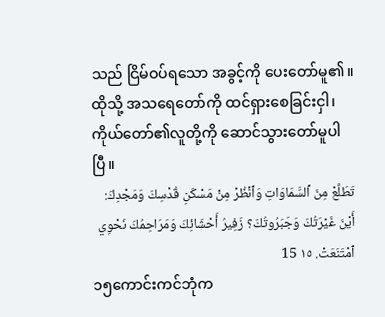သည် ငြိမ်ဝပ်ရသော အခွင့်ကို ပေးတော်မူ၏။ ထိုသို့ အသရေတော်ကို ထင်ရှားစေခြင်းငှါ၊ ကိုယ်တော်၏လူတို့ကို ဆောင်သွားတော်မူပါပြီ။
تَطَلَّعْ مِنَ ٱلسَّمَاوَاتِ وَٱنْظُرْ مِنْ مَسْكَنِ قُدْسِكَ وَمَجْدِكَ: أَيْنَ غَيْرَتُكَ وَجَبَرُوتُكَ؟ زَفِيرُ أَحْشَائِكَ وَمَرَاحِمُكَ نَحْوِي ٱمْتَنَعَتْ. ١٥ 15
၁၅ကောင်းကင်ဘုံက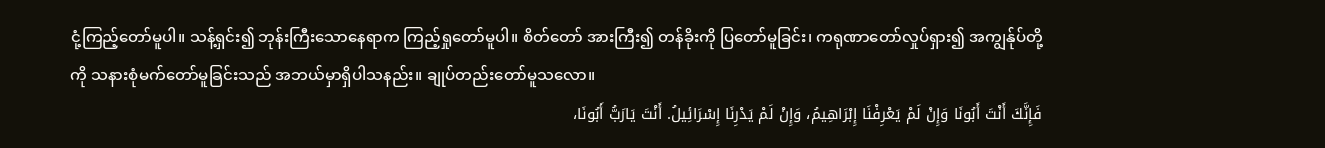ငုံ့ကြည့်တော်မူပါ။ သန့်ရှင်း၍ ဘုန်းကြီးသောနေရာက ကြည့်ရှုတော်မူပါ။ စိတ်တော် အားကြီး၍ တန်ခိုးကို ပြတော်မူခြင်း၊ ကရုဏာတော်လှုပ်ရှား၍ အကျွန်ုပ်တို့ကို သနားစုံမက်တော်မူခြင်းသည် အဘယ်မှာရှိပါသနည်း။ ချုပ်တည်းတော်မူသလော။
فَإِنَّكَ أَنْتَ أَبُونَا وَإِنْ لَمْ يَعْرِفْنَا إِبْرَاهِيمُ، وَإِنْ لَمْ يَدْرِنَا إِسْرَائِيلُ. أَنْتَ يَارَبُّ أَبُونَا،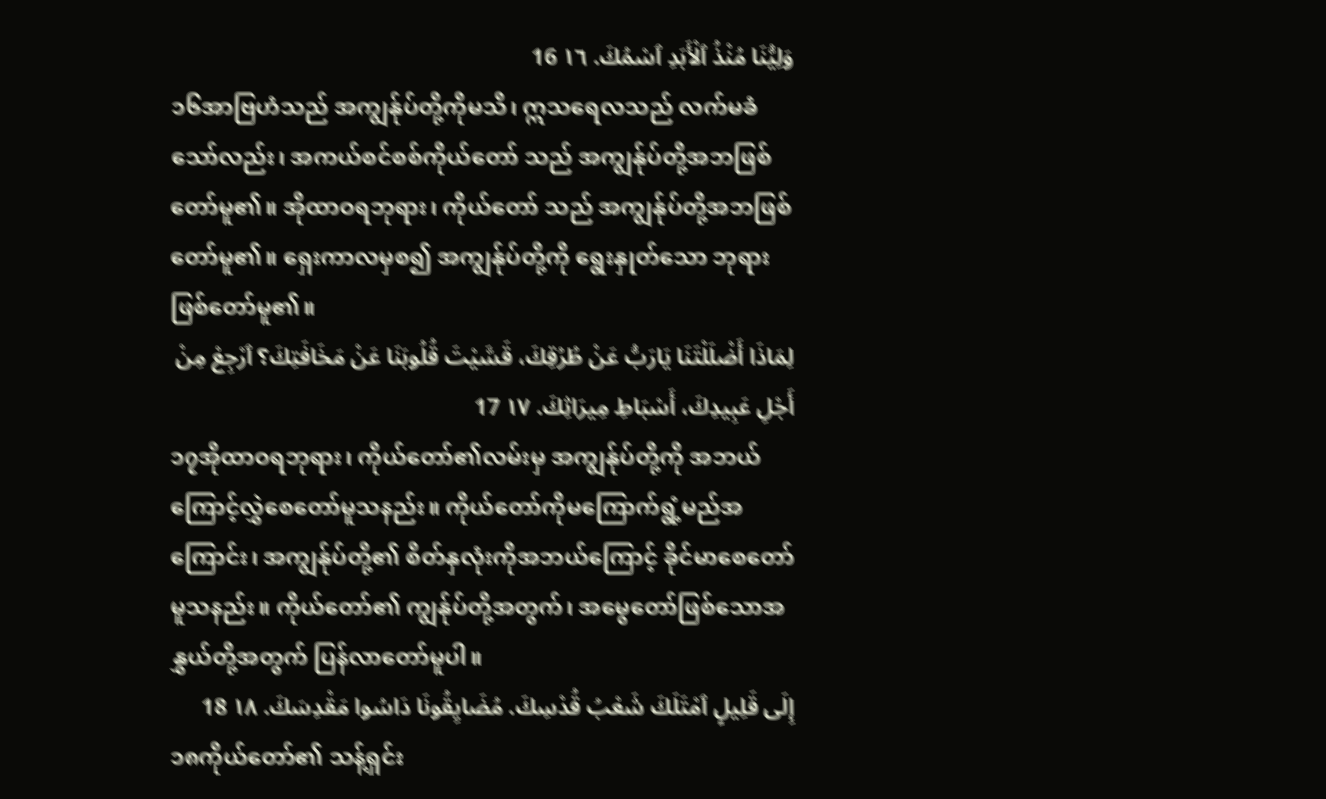وَلِيُّنَا مُنْذُ ٱلْأَبَدِ ٱسْمُكَ. ١٦ 16
၁၆အာဗြဟံသည် အကျွန်ုပ်တို့ကိုမသိ၊ ဣသရေလသည် လက်မခံသော်လည်း၊ အကယ်စင်စစ်ကိုယ်တော် သည် အကျွန်ုပ်တို့အဘဖြစ်တော်မူ၏။ အိုထာဝရဘုရား၊ ကိုယ်တော် သည် အကျွန်ုပ်တို့အဘဖြစ်တော်မူ၏။ ရှေးကာလမှစ၍ အကျွန်ုပ်တို့ကို ရွေးနှုတ်သော ဘုရားဖြစ်တော်မူ၏။
لِمَاذَا أَضْلَلْتَنَا يَارَبُّ عَنْ طُرُقِكَ، قَسَّيْتَ قُلُوبَنَا عَنْ مَخَافَتِكَ؟ ٱرْجِعْ مِنْ أَجْلِ عَبِيدِكَ، أَسْبَاطِ مِيرَاثِكَ. ١٧ 17
၁၇အိုထာဝရဘုရား၊ ကိုယ်တော်၏လမ်းမှ အကျွန်ုပ်တို့ကို အဘယ်ကြောင့်လွှဲစေတော်မူသနည်း။ ကိုယ်တော်ကိုမကြောက်ရွံ့မည်အကြောင်း၊ အကျွန်ုပ်တို့၏ စိတ်နှလုံးကိုအဘယ်ကြောင့် ခိုင်မာစေတော်မူသနည်း။ ကိုယ်တော်၏ ကျွန်ုပ်တို့အတွက်၊ အမွေတော်ဖြစ်သောအနွှယ်တို့အတွက် ပြန်လာတော်မူပါ။
إِلَى قَلِيلٍ ٱمْتَلَكَ شَعْبُ قُدْسِكَ. مُضَايِقُونَا دَاسُوا مَقْدِسَكَ. ١٨ 18
၁၈ကိုယ်တော်၏ သန့်ရှင်း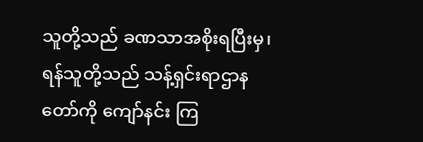သူတို့သည် ခဏသာအစိုးရပြီးမှ၊ ရန်သူတို့သည် သန့်ရှင်းရာဌာနတော်ကို ကျော်နင်း ကြ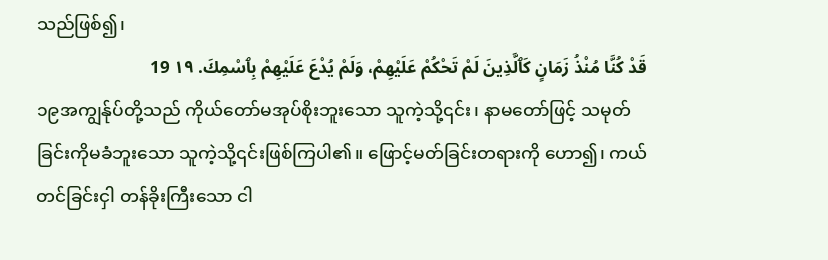သည်ဖြစ်၍၊
قَدْ كُنَّا مُنْذُ زَمَانٍ كَٱلَّذِينَ لَمْ تَحْكُمْ عَلَيْهِمْ، وَلَمْ يُدْعَ عَلَيْهِمْ بِٱسْمِكَ. ١٩ 19
၁၉အကျွန်ုပ်တို့သည် ကိုယ်တော်မအုပ်စိုးဘူးသော သူကဲ့သို့၎င်း၊ နာမတော်ဖြင့် သမုတ်ခြင်းကိုမခံဘူးသော သူကဲ့သို့၎င်းဖြစ်ကြပါ၏။ ဖြောင့်မတ်ခြင်းတရားကို ဟော၍၊ ကယ်တင်ခြင်းငှါ တန်ခိုးကြီးသော ငါ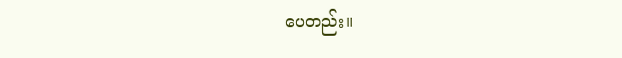ပေတည်း။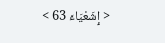< إِشَعْيَاءَ 63 >